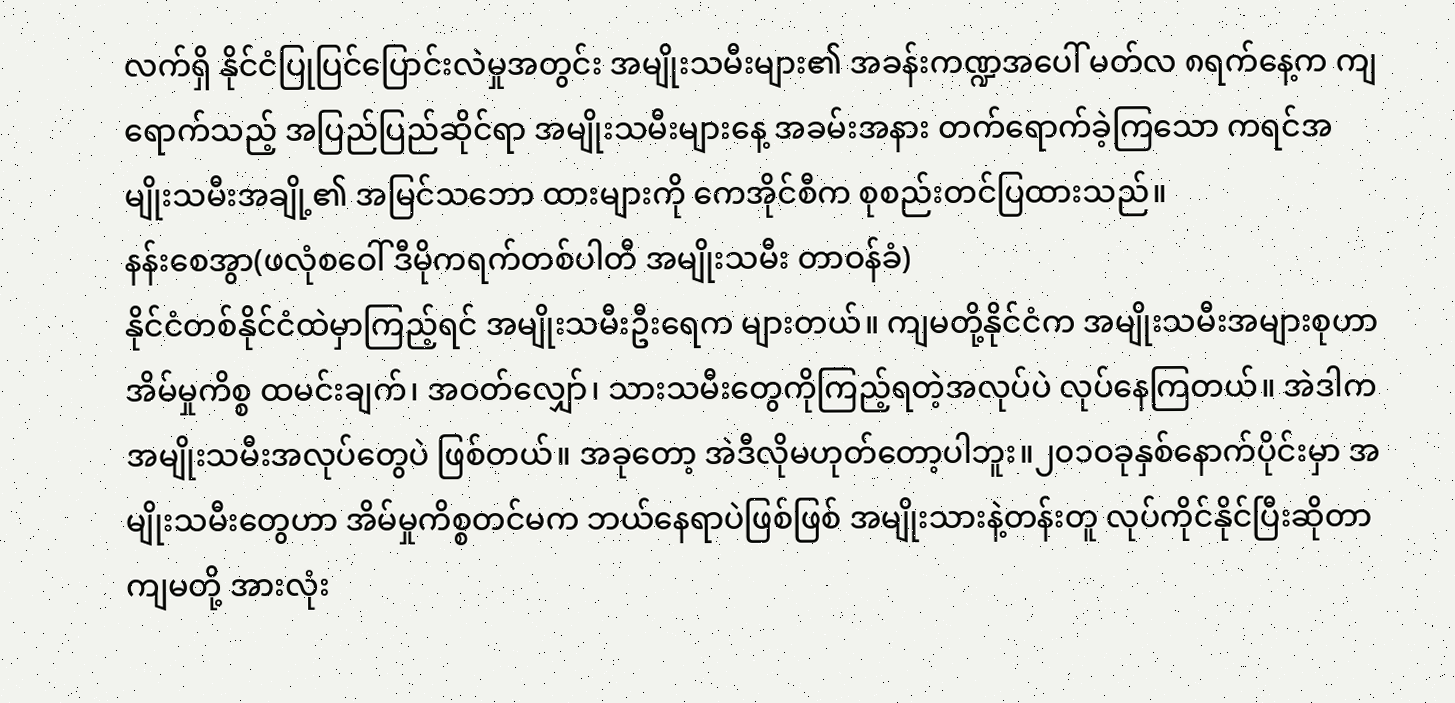လက်ရှိ နိုင်ငံပြုပြင်ပြောင်းလဲမှုအတွင်း အမျိုးသမီးများ၏ အခန်းကဏ္ဍအပေါ် မတ်လ ၈ရက်နေ့က ကျရောက်သည့် အပြည်ပြည်ဆိုင်ရာ အမျိုးသမီးများနေ့ အခမ်းအနား တက်ရောက်ခဲ့ကြသော ကရင်အမျိုးသမီးအချို့၏ အမြင်သဘော ထားများကို ကေအိုင်စီက စုစည်းတင်ပြထားသည်။
နန်းစေအွာ(ဖလုံစဝေါ် ဒီမိုကရက်တစ်ပါတီ အမျိုးသမီး တာဝန်ခံ)
နိုင်ငံတစ်နိုင်ငံထဲမှာကြည့်ရင် အမျိုးသမီးဦးရေက များတယ်။ ကျမတို့နိုင်ငံက အမျိုးသမီးအများစုဟာ အိမ်မှုကိစ္စ ထမင်းချက်၊ အဝတ်လျှော်၊ သားသမီးတွေကိုကြည့်ရတဲ့အလုပ်ပဲ လုပ်နေကြတယ်။ အဲဒါက အမျိုးသမီးအလုပ်တွေပဲ ဖြစ်တယ်။ အခုတော့ အဲဒီလိုမဟုတ်တော့ပါဘူး။၂၀၁ဝခုနှစ်နောက်ပိုင်းမှာ အမျိုးသမီးတွေဟာ အိမ်မှုကိစ္စတင်မက ဘယ်နေရာပဲဖြစ်ဖြစ် အမျိုးသားနဲ့တန်းတူ လုပ်ကိုင်နိုင်ပြီးဆိုတာ ကျမတို့ အားလုံး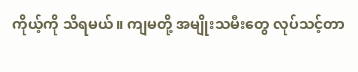ကိုယ့်ကို သိရမယ်။ ကျမတို့ အမျိုးသမီးတွေ လုပ်သင့်တာ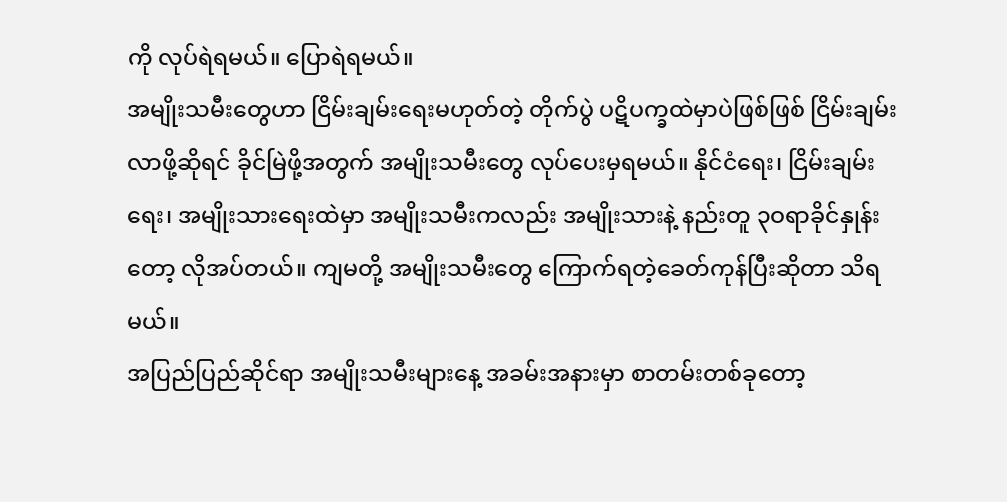ကို လုပ်ရဲရမယ်။ ပြောရဲရမယ်။
အမျိုးသမီးတွေဟာ ငြိမ်းချမ်းရေးမဟုတ်တဲ့ တိုက်ပွဲ ပဋိပက္ခထဲမှာပဲဖြစ်ဖြစ် ငြိမ်းချမ်းလာဖို့ဆိုရင် ခိုင်မြဲဖို့အတွက် အမျိုးသမီးတွေ လုပ်ပေးမှရမယ်။ နိုင်ငံရေး၊ ငြိမ်းချမ်းရေး၊ အမျိုးသားရေးထဲမှာ အမျိုးသမီးကလည်း အမျိုးသားနဲ့ နည်းတူ ၃ဝရာခိုင်နှုန်းတော့ လိုအပ်တယ်။ ကျမတို့ အမျိုးသမီးတွေ ကြောက်ရတဲ့ခေတ်ကုန်ပြီးဆိုတာ သိရမယ်။
အပြည်ပြည်ဆိုင်ရာ အမျိုးသမီးများနေ့ အခမ်းအနားမှာ စာတမ်းတစ်ခုတော့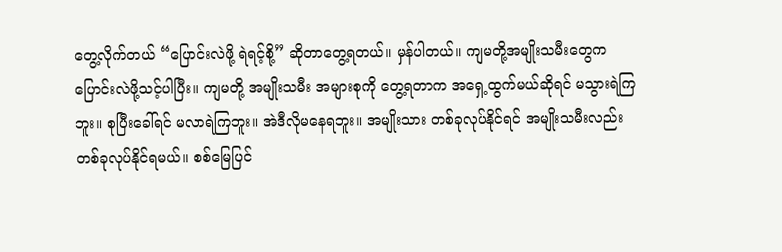တွေ့လိုက်တယ် “ပြောင်းလဲဖို့ ရဲရင့်စို့” ဆိုတာတွေ့ရတယ်။ မှန်ပါတယ်။ ကျမတို့အမျိုးသမီးတွေက ပြောင်းလဲဖို့သင့်ပါပြီး။ ကျမတို့ အမျိုးသမီး အများစုကို တွေ့ရတာက အရှေ့ထွက်မယ်ဆိုရင် မသွားရဲကြဘူး။ စုပြီးခေါ်ရင် မလာရဲကြဘူး။ အဲဒီလိုမနေရဘူး။ အမျိုးသား တစ်ခုလုပ်နိုင်ရင် အမျိုးသမီးလည်း တစ်ခုလုပ်နိုင်ရမယ်။ စစ်မြေပြင်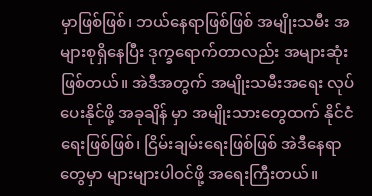မှာဖြစ်ဖြစ်၊ ဘယ်နေရာဖြစ်ဖြစ် အမျိုးသမီး အများစုရှိနေပြီး ဒုက္ခရောက်တာလည်း အများဆုံးဖြစ်တယ်။ အဲဒီအတွက် အမျိုးသမီးအရေး လုပ်ပေးနိုင်ဖို့ အခုချိန် မှာ အမျိုးသားတွေထက် နိုင်ငံရေးဖြစ်ဖြစ်၊ ငြိမ်းချမ်းရေးဖြစ်ဖြစ် အဲဒီနေရာတွေမှာ များများပါဝင်ဖို့ အရေးကြီးတယ်။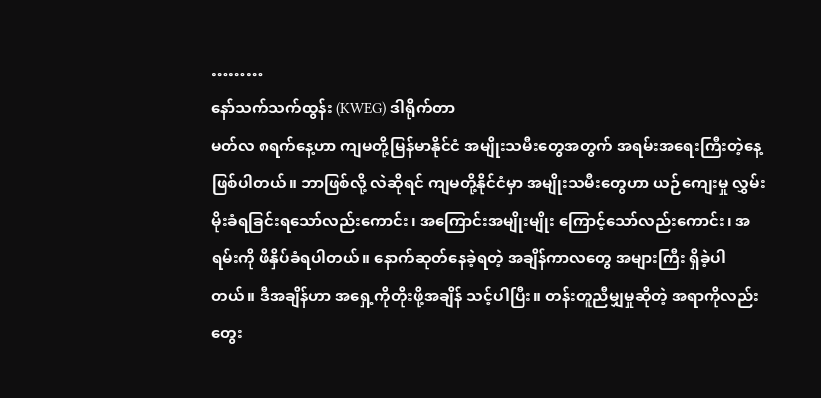………
နော်သက်သက်ထွန်း (KWEG) ဒါရိုက်တာ
မတ်လ ၈ရက်နေ့ဟာ ကျမတို့မြန်မာနိုင်ငံ အမျိုးသမီးတွေအတွက် အရမ်းအရေးကြီးတဲ့နေ့ ဖြစ်ပါတယ်။ ဘာဖြစ်လို့ လဲဆိုရင် ကျမတို့နိုင်ငံမှာ အမျိုးသမီးတွေဟာ ယဉ်ကျေးမှု လွှမ်းမိုးခံရခြင်းရသော်လည်းကောင်း၊ အကြောင်းအမျိုးမျိုး ကြောင့်သော်လည်းကောင်း၊ အရမ်းကို ဖိနှိပ်ခံရပါတယ်။ နောက်ဆုတ်နေခဲ့ရတဲ့ အချိန်ကာလတွေ အများကြီး ရှိခဲ့ပါ တယ်။ ဒီအချိန်ဟာ အရှေ့ကိုတိုးဖို့အချိန် သင့်ပါပြီး။ တန်းတူညီမျှမှုဆိုတဲ့ အရာကိုလည်း တွေး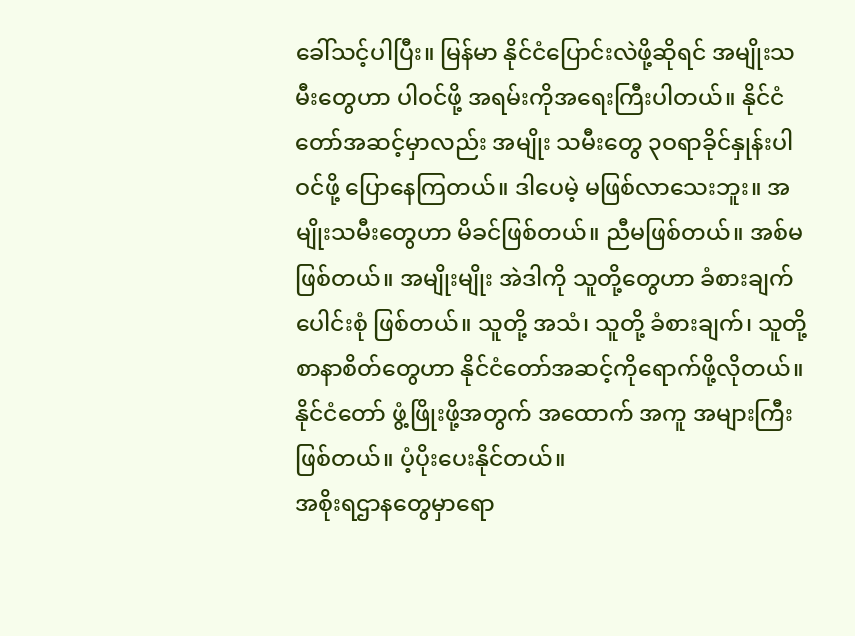ခေါ်သင့်ပါပြီး။ မြန်မာ နိုင်ငံပြောင်းလဲဖို့ဆိုရင် အမျိုးသမီးတွေဟာ ပါဝင်ဖို့ အရမ်းကိုအရေးကြီးပါတယ်။ နိုင်ငံတော်အဆင့်မှာလည်း အမျိုး သမီးတွေ ၃ဝရာခိုင်နှုန်းပါဝင်ဖို့ ပြောနေကြတယ်။ ဒါပေမဲ့ မဖြစ်လာသေးဘူး။ အမျိုးသမီးတွေဟာ မိခင်ဖြစ်တယ်။ ညီမဖြစ်တယ်။ အစ်မဖြစ်တယ်။ အမျိုးမျိုး အဲဒါကို သူတို့တွေဟာ ခံစားချက်ပေါင်းစုံ ဖြစ်တယ်။ သူတို့ အသံ၊ သူတို့ ခံစားချက်၊ သူတို့စာနာစိတ်တွေဟာ နိုင်ငံတော်အဆင့်ကိုရောက်ဖို့လိုတယ်။ နိုင်ငံတော် ဖွံ့ဖြိုးဖို့အတွက် အထောက် အကူ အများကြီးဖြစ်တယ်။ ပံ့ပိုးပေးနိုင်တယ်။
အစိုးရဌာနတွေမှာရော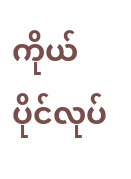ကိုယ်ပိုင်လုပ်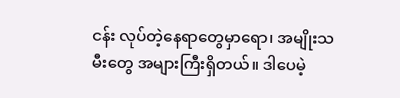ငန်း လုပ်တဲ့နေရာတွေမှာရော၊ အမျိုးသမီးတွေ အများကြီးရှိတယ်။ ဒါပေမဲ့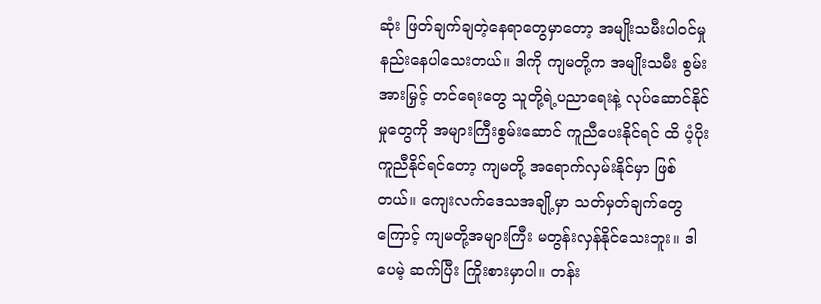ဆုံး ဖြတ်ချက်ချတဲ့နေရာတွေမှာတော့ အမျိုးသမီးပါဝင်မှု နည်းနေပါသေးတယ်။ ဒါကို ကျမတို့က အမျိုးသမီး စွမ်းအားမြှင့် တင်ရေးတွေ သူတို့ရဲ့ပညာရေးနဲ့ လုပ်ဆောင်နိုင်မှုတွေကို အများကြီးစွမ်းဆောင် ကူညီပေးနိုင်ရင် ထိ ပံ့ပိုးကူညီနိုင်ရင်တော့ ကျမတို့ အရောက်လှမ်းနိုင်မှာ ဖြစ်တယ်။ ကျေးလက်ဒေသအချို့မှာ သတ်မှတ်ချက်တွေ ကြောင့် ကျမတို့အများကြီး မတွန်းလှန်နိုင်သေးဘူး။ ဒါပေမဲ့ ဆက်ပြီး ကြိုးစားမှာပါ။ တန်း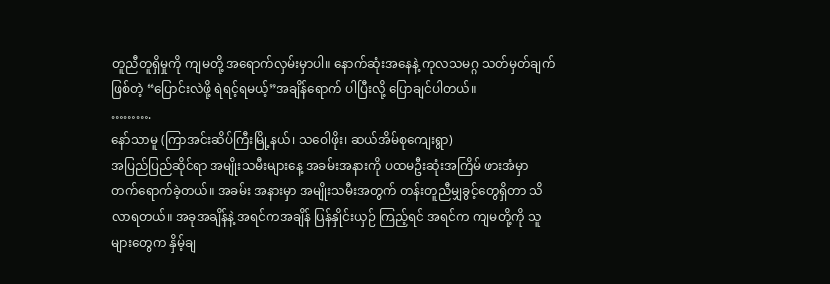တူညီတူရှိမှုကို ကျမတို့ အရောက်လှမ်းမှာပါ။ နောက်ဆုံးအနေနဲ့ ကုလသမဂ္ဂ သတ်မှတ်ချက်ဖြစ်တဲ့ “ပြောင်းလဲဖို့ ရဲရင့်ရမယ့်”အချိန်ရောက် ပါပြီးလို့ ပြောချင်ပါတယ်။
……….
နော်သာမူ (ကြာအင်းဆိပ်ကြီးမြို့နယ်၊ သဝေါဖိုး၊ ဆယ်အိမ်စုကျေးရွာ)
အပြည်ပြည်ဆိုင်ရာ အမျိုးသမီးများနေ့ အခမ်းအနားကို ပထမဦးဆုံးအကြိမ် ဖားအံမှာ တက်ရောက်ခဲ့တယ်။ အခမ်း အနားမှာ အမျိုးသမီးအတွက် တန်းတူညီမျှခွင့်တွေရှိတာ သိလာရတယ်။ အခုအချိန်နဲ့ အရင်ကအချိန် ပြန်နှိုင်းယှဉ် ကြည့်ရင် အရင်က ကျမတို့ကို သူများတွေက နှိမ့်ချ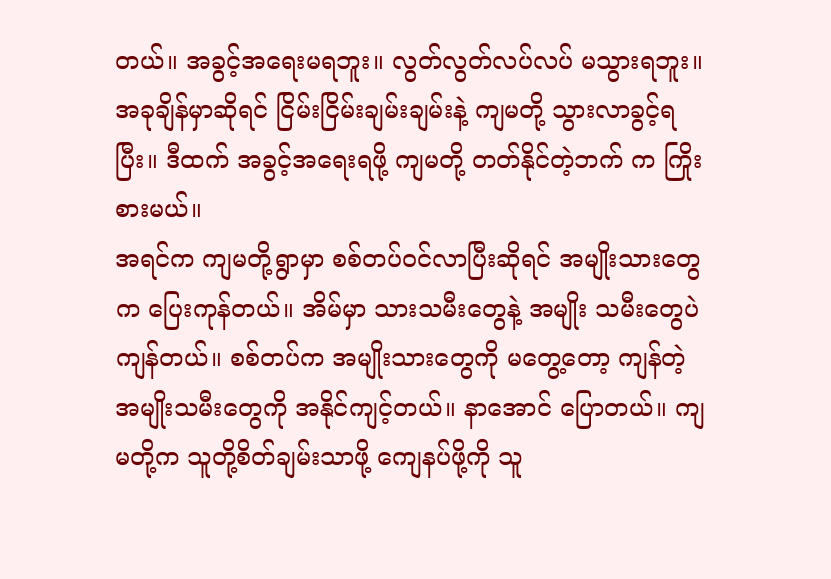တယ်။ အခွင့်အရေးမရဘူး။ လွတ်လွတ်လပ်လပ် မသွားရဘူး။ အခုချိန်မှာဆိုရင် ငြိမ်းငြိမ်းချမ်းချမ်းနဲ့ ကျမတို့ သွားလာခွင့်ရပြီး။ ဒီထက် အခွင့်အရေးရဖို့ ကျမတို့ တတ်နိုင်တဲ့ဘက် က ကြိုးစားမယ်။
အရင်က ကျမတို့ရွာမှာ စစ်တပ်ဝင်လာပြီးဆိုရင် အမျိုးသားတွေက ပြေးကုန်တယ်။ အိမ်မှာ သားသမီးတွေနဲ့ အမျိုး သမီးတွေပဲ ကျန်တယ်။ စစ်တပ်က အမျိုးသားတွေကို မတွေ့တော့ ကျန်တဲ့ အမျိုးသမီးတွေကို အနိုင်ကျင့်တယ်။ နာအောင် ပြောတယ်။ ကျမတို့က သူတို့စိတ်ချမ်းသာဖို့ ကျေနပ်ဖို့ကို သူ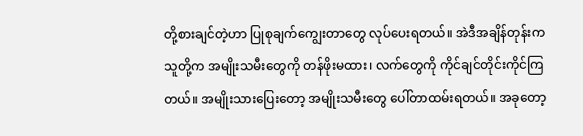တို့စားချင်တဲ့ဟာ ပြုစုချက်ကျွေးတာတွေ လုပ်ပေးရတယ်။ အဲဒီအချိန်တုန်းက သူတို့က အမျိုးသမီးတွေကို တန်ဖိုးမထား၊ လက်တွေကို ကိုင်ချင်တိုင်းကိုင်ကြ တယ်။ အမျိုးသားပြေးတော့ အမျိုးသမီးတွေ ပေါ်တာထမ်းရတယ်။ အခုတော့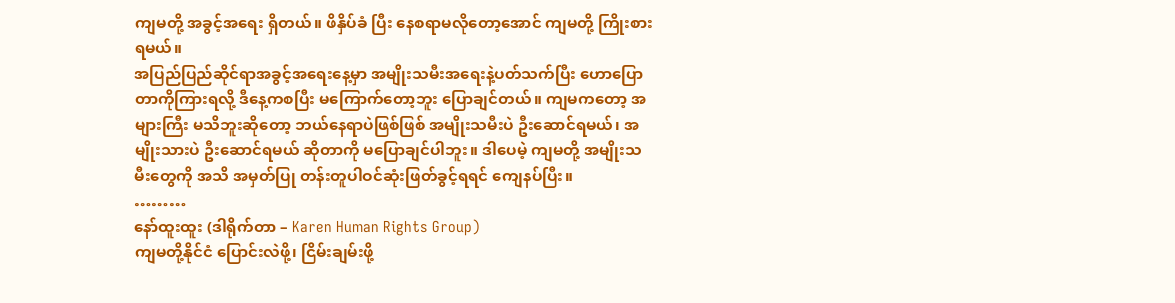ကျမတို့ အခွင့်အရေး ရှိတယ်။ ဖိနှိပ်ခံ ပြီး နေစရာမလိုတော့အောင် ကျမတို့ ကြိုးစားရမယ်။
အပြည်ပြည်ဆိုင်ရာအခွင့်အရေးနေ့မှာ အမျိုးသမီးအရေးနဲ့ပတ်သက်ပြီး ဟောပြောတာကိုကြားရလို့ ဒီနေ့ကစပြီး မကြောက်တော့ဘူး ပြောချင်တယ်။ ကျမကတော့ အများကြီး မသိဘူးဆိုတော့ ဘယ်နေရာပဲဖြစ်ဖြစ် အမျိုးသမီးပဲ ဦးဆောင်ရမယ်၊ အမျိုးသားပဲ ဦးဆောင်ရမယ် ဆိုတာကို မပြောချင်ပါဘူး။ ဒါပေမဲ့ ကျမတို့ အမျိုးသမီးတွေကို အသိ အမှတ်ပြု တန်းတူပါဝင်ဆုံးဖြတ်ခွင့်ရရင် ကျေနပ်ပြီး။
………
နော်ထူးထူး (ဒါရိုက်တာ – Karen Human Rights Group)
ကျမတို့နိုင်ငံ ပြောင်းလဲဖို့၊ ငြိမ်းချမ်းဖို့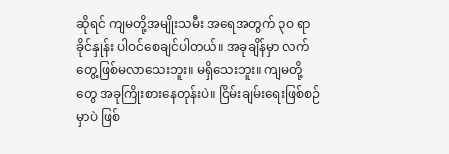ဆိုရင် ကျမတို့အမျိုးသမီး အရေအတွက် ၃ဝ ရာခိုင်နှုန်း ပါဝင်စေချင်ပါတယ်။ အခုချိန်မှာ လက်တွေ့ဖြစ်မလာသေးဘူး။ မရှိသေးဘူး။ ကျမတို့တွေ အခုကြိုးစားနေတုန်းပဲ။ ငြိမ်းချမ်းရေးဖြစ်စဉ်မှာပဲ ဖြစ်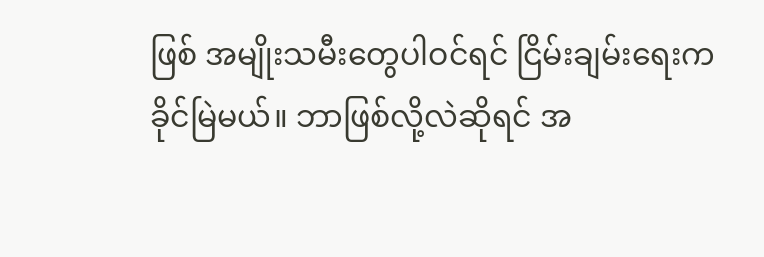ဖြစ် အမျိုးသမီးတွေပါဝင်ရင် ငြိမ်းချမ်းရေးက ခိုင်မြဲမယ်။ ဘာဖြစ်လို့လဲဆိုရင် အ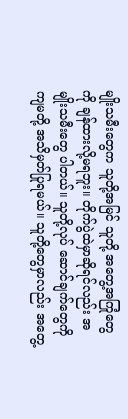မျိုးသမီးတွေက သူတို့အမြင် သူတို့ အတွေ့အကြုံတွေကို ချန်ထားလို့မရဘူး။ တိုက်ပွဲထဲမှာဆိုရင်လည်း အမျိုးသမီးတွေ ပါတယ်။ သူတို့လုပ် ဆောင်ချက်တွေကို ကျမတို့ အသိမှတ်ပြုရမယ်။ သူတို့တွေမှာလည်း အတွေ့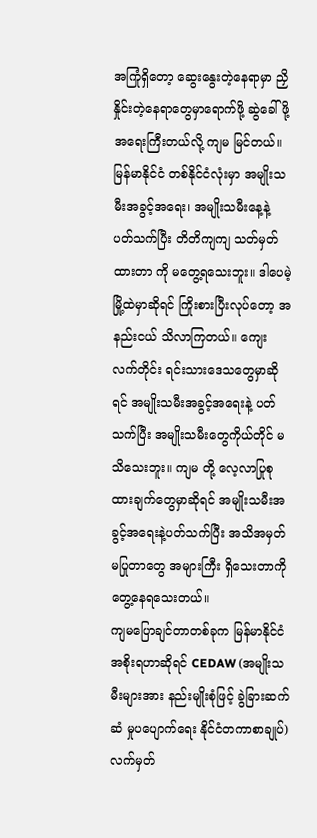အကြုံရှိတော့ ဆွေးနွေးတဲ့နေရာမှာ ညှိနှိုင်းတဲ့နေရာတွေမှာရောက်ဖို့ ဆွဲခေါ်ဖို့ အရေးကြီးတယ်လို့ ကျမ မြင်တယ်။
မြန်မာနိုင်ငံ တစ်နိုင်ငံလုံးမှာ အမျိုးသမီးအခွင့်အရေး၊ အမျိုးသမီးနေ့နဲ့ ပတ်သက်ပြီး တိတိကျကျ သတ်မှတ်ထားတာ ကို မတွေ့ရသေးဘူး။ ဒါပေမဲ့ မြို့ထဲမှာဆိုရင် ကြိုးစားပြီးလုပ်တော့ အနည်းငယ် သိလာကြတယ်။ ကျေးလက်တိုင်း ရင်းသားဒေသတွေမှာဆိုရင် အမျိုးသမီးအခွင့်အရေးနဲ့ ပတ်သက်ပြီး အမျိုးသမီးတွေကိုယ်တိုင် မသိသေးဘူး။ ကျမ တို့ လေ့လာပြုစုထားချက်တွေမှာဆိုရင် အမျိုးသမီးအခွင့်အရေးနဲ့ပတ်သက်ပြီး အသိအမှတ် မပြုတာတွေ အများကြီး ရှိသေးတာကို တွေ့နေရသေးတယ်။
ကျမပြောချင်တာတစ်ခုက မြန်မာနိုင်ငံ အစိုးရဟာဆိုရင် CEDAW (အမျိုးသမီးများအား နည်းမျိုးစုံဖြင့် ခွဲခြားဆက်ဆံ မှုပပျောက်ရေး နိုင်ငံတကာစာချုပ်) လက်မှတ်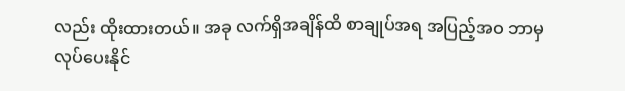လည်း ထိုးထားတယ်။ အခု လက်ရှိအချိန်ထိ စာချုပ်အရ အပြည့်အဝ ဘာမှ လုပ်ပေးနိုင်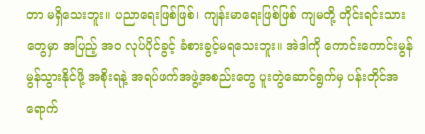တာ မရှိသေးဘူး။ ပညာရေးဖြစ်ဖြစ်၊ ကျန်းမာရေးဖြစ်ဖြစ် ကျမတို့ တိုင်းရင်းသားတွေမှာ အပြည့် အဝ လုပ်ပိုင်ခွင့် ခံစားခွင့်မရသေးဘူး။ အဲဒါကို ကောင်းကောင်းမွန်မွန်သွားနိုင်ဖို့ အစိုးရနဲ့ အရပ်ဖက်အဖွဲ့အစည်းတွေ ပူးတွဲဆောင်ရွက်မှ ပန်းတိုင်အရောက်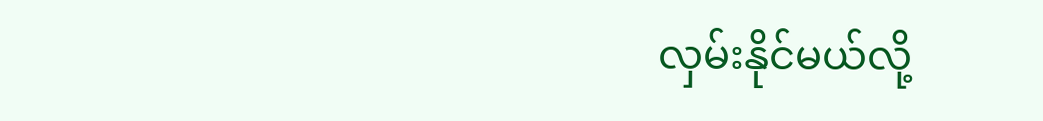လှမ်းနိုင်မယ်လို့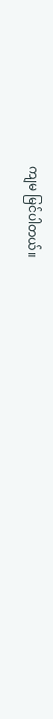ကျမ မြင်ပါတယ်။